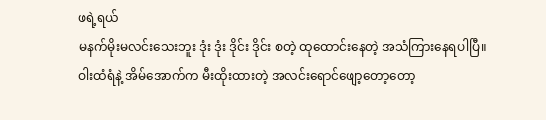ဖရဲ့ရယ်
မနက်မိုးမလင်းသေးဘူး ဒုံး ဒုံး ဒိုင်း ဒိုင်း စတဲ့ ထုထောင်းနေတဲ့ အသံကြားနေရပါပြီ။
ဝါးထံရံနဲ့ အိမ်အောက်က မီးထိုးထားတဲ့ အလင်းရောင်ဖျော့တော့တော့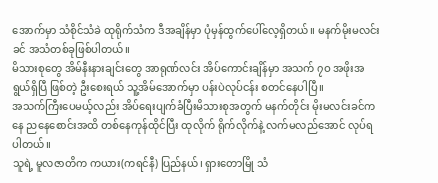အောက်မှာ သံစိုင်သံခဲ ထုရိုက်သံက ဒီအချိန်မှာ ပုံမှန်ထွက်ပေါ်လေ့ရှိတယ်။ မနက်မိုးမလင်းခင် အသံတစ်ခုဖြစ်ပါတယ်။
မိသားစုတွေ အိမ်နီးနားချင်းတွေ အာရုဏ်လင်း အိပ်ကောင်းချိန်မှာ အသက် ၇ဝ အဖိုးအရွယ်ရှိပြီ ဖြစ်တဲ့ ဦးစေးရယ် သူ့အိမ်အောက်မှာ ပန်းပဲလုပ်ငန်း စတင်နေပါပြီ။
အသက်ကြီးပေမယ့်လည်း အိပ်ရေးပျက်ခံပြီးမိသားစုအတွက် မနက်တိုင်း မိုးမလင်းခင်ကနေ ညနေစောင်းအထိ တစ်နေကုန်ထိုင်ပြီး ထုလိုက် ရိုက်လိုက်နဲ့ လက်မလည်အောင် လုပ်ရပါတယ်။
သူရဲ့ မူလဇာတိက ကယား(ကရင်နီ) ပြည်နယ်၊ ရှားတောမြို သံ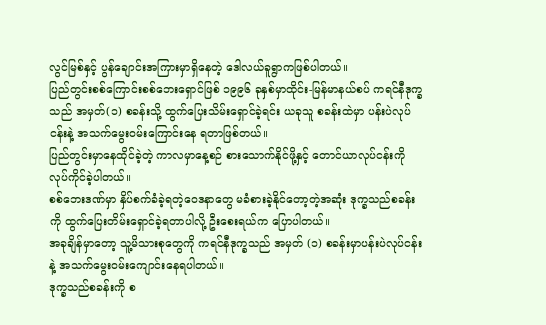လွင်မြစ်နှင့် ပွန်ချောင်းအကြားမှာရှိနေတဲ့ ဒေါလယ်ခူရွာကဖြစ်ပါတယ်။
ပြည်တွင်းစစ်ကြောင်းစစ်ဘေးရှောင်ဖြစ် ၁၉၉၆ ခုနှစ်မှာထိုင်း-မြန်မာနယ်စပ် ကရင်နီဒုက္ခသည် အမှတ်(၁) စခန်းသို့ ထွက်ပြေးသိမ်းရှောင်ခဲ့ရင်း ယခုသူ စခန်းထဲမှာ ပန်းပဲလုပ်ငန်းနဲ့ အသက်မွေးဝမ်းကြောင်းနေ ရတာဖြစ်တယ်။
ပြည်တွင်းမှာနေထိုင်ခဲ့တဲ့ ကာလမှာနေ့စဉ် စားသောက်နိုင်ဖို့နှင့် တောင်ယာလုပ်ငန်းကို လုပ်ကိုင်ခဲ့ပါတယ်။
စစ်ဘေးဒဏ်မှာ နှိပ်စက်ခံခဲ့ရတဲ့ဝေဒနာတွေ မခံစားခဲ့နိုင်တော့တဲ့အဆုံး ဒုက္ခသည်စခန်းကို ထွက်ပြေးတိမ်းရှောင်ခဲ့ရတာပါလို့ ဦးစေးရယ်က ပြောပါတယ်။
အခုချိန်မှာတော့ သူ့မိသားစုတွေကို ကရင်နီဒုက္ခသည် အမှတ် (၁) စခန်းမှာပန်းပဲလုပ်ငန်းနဲ့ အသက်မွေးဝမ်းကျောင်းနေရပါတယ်။
ဒုက္ခသည်စခန်းကို စ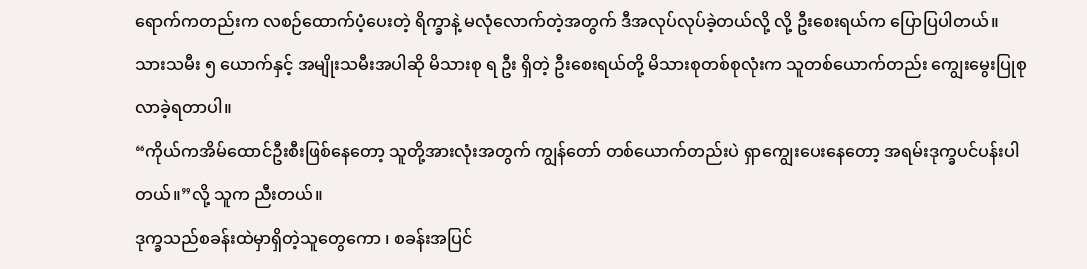ရောက်ကတည်းက လစဉ်ထောက်ပံ့ပေးတဲ့ ရိက္ခာနဲ့ မလုံလောက်တဲ့အတွက် ဒီအလုပ်လုပ်ခဲ့တယ်လို့ လို့ ဦးစေးရယ်က ပြောပြပါတယ်။
သားသမီး ၅ ယောက်နှင့် အမျိုးသမီးအပါဆို မိသားစု ရ ဦး ရှိတဲ့ ဦးစေးရယ်တို့ မိသားစုတစ်စုလုံးက သူတစ်ယောက်တည်း ကျွေးမွေးပြုစုလာခဲ့ရတာပါ။
“ကိုယ်ကအိမ်ထောင်ဦးစီးဖြစ်နေတော့ သူတို့အားလုံးအတွက် ကျွန်တော် တစ်ယောက်တည်းပဲ ရှာကျွေးပေးနေတော့ အရမ်းဒုက္ခပင်ပန်းပါတယ်။”လို့ သူက ညီးတယ်။
ဒုက္ခသည်စခန်းထဲမှာရှိတဲ့သူတွေကော ၊ စခန်းအပြင်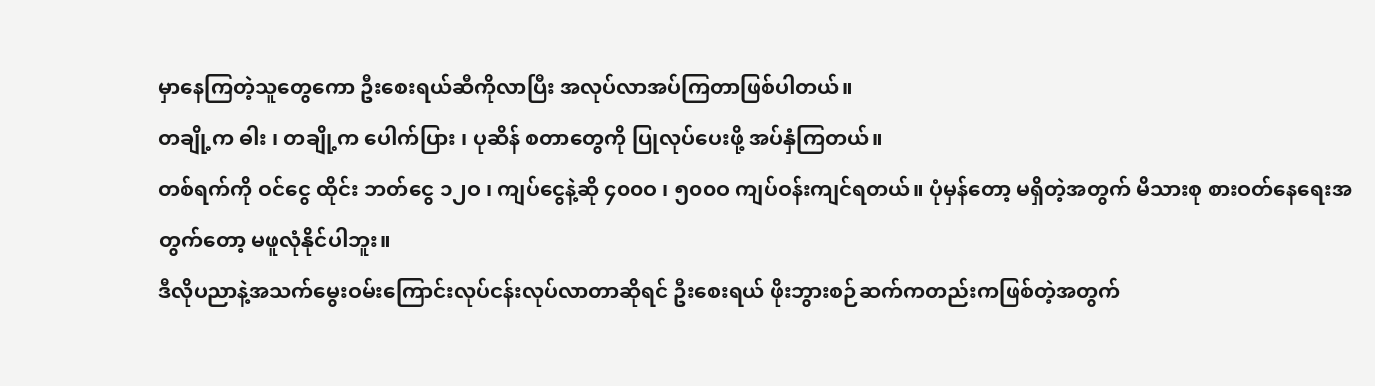မှာနေကြတဲ့သူတွေကော ဦးစေးရယ်ဆီကိုလာပြီး အလုပ်လာအပ်ကြတာဖြစ်ပါတယ်။
တချို့က ဓါး ၊ တချို့က ပေါက်ပြား ၊ ပုဆိန် စတာတွေကို ပြုလုပ်ပေးဖို့ အပ်နှံကြတယ်။
တစ်ရက်ကို ဝင်ငွေ ထိုင်း ဘတ်ငွေ ၁၂ဝ ၊ ကျပ်ငွေနဲ့ဆို ၄၀၀ဝ ၊ ၅၀၀ဝ ကျပ်ဝန်းကျင်ရတယ်။ ပုံမှန်တော့ မရှိတဲ့အတွက် မိသားစု စားဝတ်နေရေးအတွက်တော့ မဖူလုံနိုင်ပါဘူး။
ဒီလိုပညာနဲ့အသက်မွေးဝမ်းကြောင်းလုပ်ငန်းလုပ်လာတာဆိုရင် ဦးစေးရယ် ဖိုးဘွားစဉ်ဆက်ကတည်းကဖြစ်တဲ့အတွက်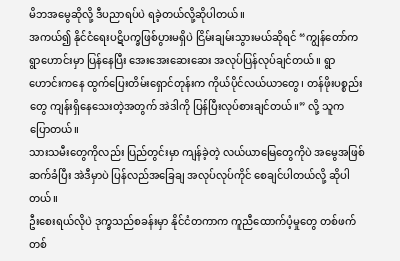မိဘအမွေဆိုလို့ ဒီပညာရပ်ပဲ ရခဲ့တယ်လို့ဆိုပါတယ်။
အကယ်၍ နိုင်ငံရေးပဋိပက္ခဖြစ်ပွားမရှိပဲ ငြိမ်းချမ်းသွားမယ်ဆိုရင် “ကျွန်တော်က ရွာဟောင်းမှာ ပြန်နေပြီး အေးအေးဆေးဆေး အလုပ်ပြန်လုပ်ချင်တယ်။ ရွာဟောင်းကနေ ထွက်ပြေးတိမ်းရှောင်တုန်းက ကိုယ်ပိုင်လယ်ယာတွေ၊ တန်ဖိုးပစ္စည်းတွေ ကျန်းရှိနေသေးတဲ့အတွက် အဲဒါကို ပြန်ပြီးလုပ်စားချင်တယ်။” လို့ သူက ပြောတယ်။
သားသမီးတွေကိုလည်း ပြည်တွင်းမှာ ကျန်ခဲ့တဲ့ လယ်ယာမြေတွေကိုပဲ အမွေအဖြစ် ဆက်ခံပြီး အဲဒီမှာပဲ ပြန်လည်အခြေချ အလုပ်လုပ်ကိုင် စေချင်ပါတယ်လို့ ဆိုပါတယ်။
ဦးစေးရယ်လိုပဲ ဒုက္ခသည်စခန်းမှာ နိုင်ငံတကာက ကူညီထောက်ပံ့မှုတွေ တစ်ဖက်တစ်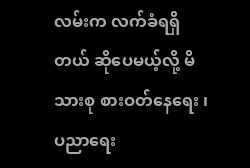လမ်းက လက်ခံရရှိတယ် ဆိုပေမယ့်လို့ မိသားစု စားဝတ်နေရေး ၊ ပညာရေး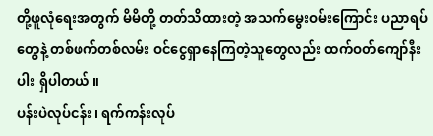တို့ဖူလုံရေးအတွက် မိမိတို့ တတ်သိထားတဲ့ အသက်မွေးဝမ်းကြောင်း ပညာရပ်တွေနဲ့ တစ်ဖက်တစ်လမ်း ဝင်ငွေရှာနေကြတဲ့သူတွေလည်း ထက်ဝတ်ကျော်နီးပါး ရှိပါတယ်။
ပန်းပဲလုပ်ငန်း၊ ရက်ကန်းလုပ်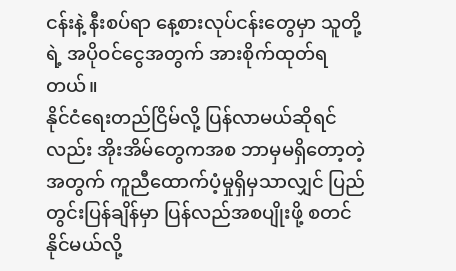ငန်းနဲ့ နီးစပ်ရာ နေ့စားလုပ်ငန်းတွေမှာ သူတို့ရဲ့ အပိုဝင်ငွေအတွက် အားစိုက်ထုတ်ရတယ်။
နိုင်ငံရေးတည်ငြိမ်လို့ ပြန်လာမယ်ဆိုရင်လည်း အိုးအိမ်တွေကအစ ဘာမှမရှိတော့တဲ့အတွက် ကူညီထောက်ပံ့မှုရှိမှသာလျှင် ပြည်တွင်းပြန်ချိန်မှာ ပြန်လည်အစပျိုးဖို့ စတင်နိုင်မယ်လို့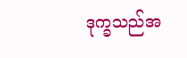ဒုက္ခသည်အ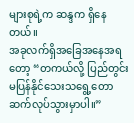များစုရဲ့က ဆန္ဒက ရှိနေတယ်။
အခုလက်ရှိအခြေအနေအရတော့ “တကယ်လို့ ပြည်တွင်းမပြန်နိုင်သေးသရွေ့တော ဆက်လုပ်သွားမှာပါ။”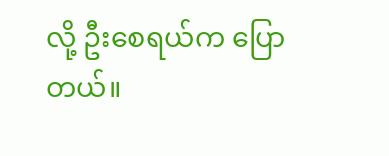လို့ ဦးစေရယ်က ပြောတယ်။